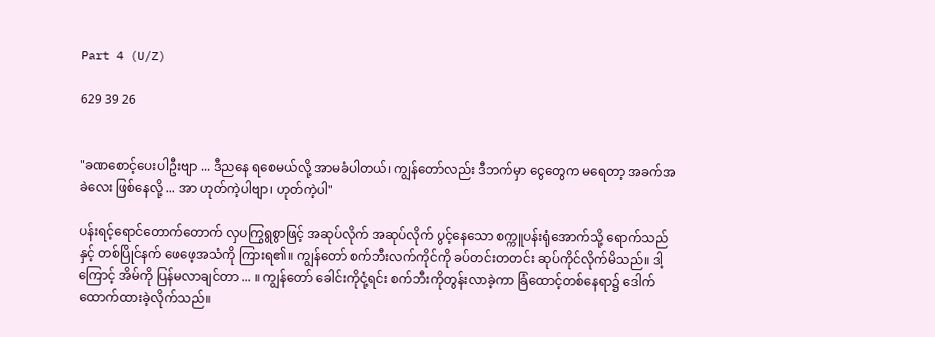Part 4 (U/Z)

629 39 26


"ခဏစောင့်ပေးပါဦးဗျာ ... ဒီညနေ ရစေမယ်လို့ အာမခံပါတယ်၊ ကျွန်တော်လည်း ဒီဘက်မှာ ငွေတွေက မရေတာ့ အခက်အခဲလေး ဖြစ်နေလို့ ... အာ ဟုတ်ကဲ့ပါဗျာ၊ ဟုတ်ကဲ့ပါ"

ပန်းရင့်ရောင်တောက်တောက် လှပကြွရွစွာဖြင့် အဆုပ်လိုက် အဆုပ်လိုက် ပွင့်နေသော စက္ကူပန်းရုံအောက်သို့ ရောက်သည်နှင့် တစ်ပြိုင်နက် ဖေဖေ့အသံကို ကြားရ၏။ ကျွန်တော် စက်ဘီးလက်ကိုင်ကို ခပ်တင်းတတင်း ဆုပ်ကိုင်လိုက်မိသည်။ ဒါ့ကြောင့် အိမ်ကို ပြန်မလာချင်တာ ... ။ ကျွန်တော် ခေါင်းကိုငုံ့ရင်း စက်ဘီးကိုတွန်းလာခဲ့ကာ ခြံထောင့်တစ်နေရာ၌ ဒေါက်ထောက်ထားခဲ့လိုက်သည်။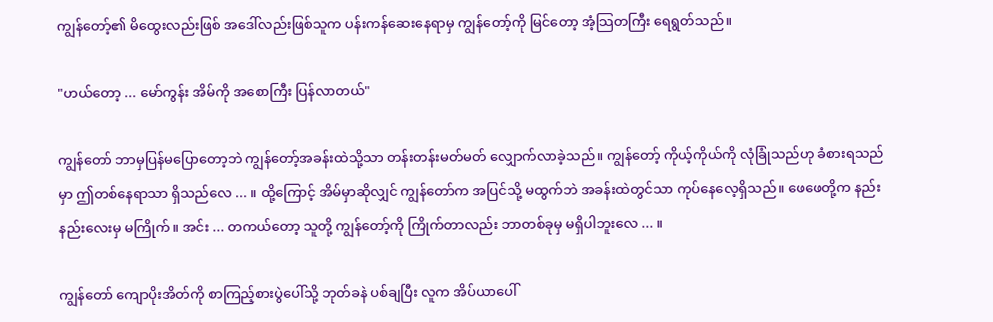ကျွန်တော့်၏ မိထွေးလည်းဖြစ် အဒေါ်လည်းဖြစ်သူက ပန်းကန်ဆေးနေရာမှ ကျွန်တော့်ကို မြင်တော့ အံ့သြတကြီး ရေရွတ်သည်။

"ဟယ်တော့ ... မော်ကွန်း အိမ်ကို အစောကြီး ပြန်လာတယ်"

ကျွန်တော် ဘာမှပြန်မပြောတော့ဘဲ ကျွန်တော့်အခန်းထဲသို့သာ တန်းတန်းမတ်မတ် လျှောက်လာခဲ့သည်။ ကျွန်တော့် ကိုယ့်ကိုယ်ကို လုံခြုံသည်ဟု ခံစားရသည်မှာ ဤတစ်နေရာသာ ရှိသည်လေ ... ။ ထို့ကြောင့် အိမ်မှာဆိုလျှင် ကျွန်တော်က အပြင်သို့ မထွက်ဘဲ အခန်းထဲတွင်သာ ကုပ်နေလေ့ရှိသည်။ ဖေဖေတို့က နည်းနည်းလေးမှ မကြိုက်။ အင်း ... တကယ်တော့ သူတို့ ကျွန်တော့်ကို ကြိုက်တာလည်း ဘာတစ်ခုမှ မရှိပါဘူးလေ ... ။

ကျွန်တော် ကျောပိုးအိတ်ကို စာကြည့်စားပွဲပေါ်သို့ ဘုတ်ခနဲ ပစ်ချပြီး လူက အိပ်ယာပေါ်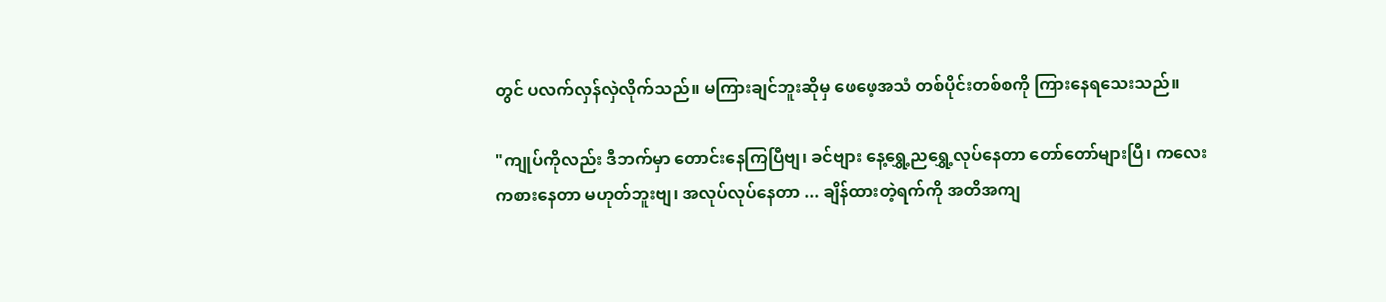တွင် ပလက်လှန်လှဲလိုက်သည်။ မကြားချင်ဘူးဆိုမှ ဖေဖေ့အသံ တစ်ပိုင်းတစ်စကို ကြားနေရသေးသည်။

"ကျုပ်ကိုလည်း ဒီဘက်မှာ တောင်းနေကြပြီဗျ၊ ခင်ဗျား နေ့ရွှေ့ညရွှေ့လုပ်နေတာ တော်တော်များပြီ၊ ကလေး ကစားနေတာ မဟုတ်ဘူးဗျ၊ အလုပ်လုပ်နေတာ ... ချိန်ထားတဲ့ရက်ကို အတိအကျ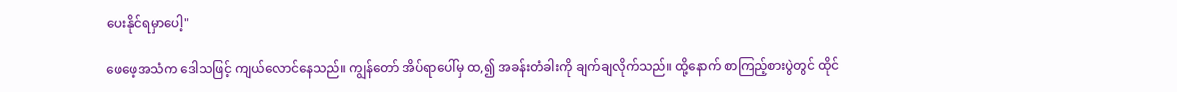ပေးနိုင်ရမှာပေါ့"

ဖေဖေ့အသံက ဒေါသဖြင့် ကျယ်လောင်နေသည်။ ကျွန်တော် အိပ်ရာပေါ်မှ ထ,၍ အခန်းတံခါးကို ချက်ချလိုက်သည်။ ထို့နောက် စာကြည့်စားပွဲတွင် ထိုင်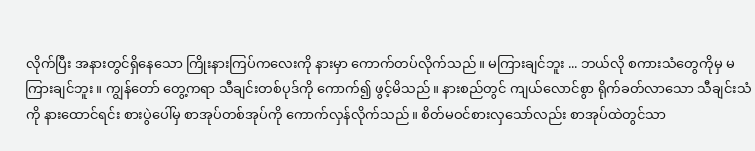လိုက်ပြီး အနားတွင်ရှိနေသော ကြိုးနားကြပ်ကလေးကို နားမှာ ကောက်တပ်လိုက်သည်။ မကြားချင်ဘူး ... ဘယ်လို စကားသံတွေကိုမှ မကြားချင်ဘူး။ ကျွန်တော် တွေ့ကရာ သီချင်းတစ်ပုဒ်ကို ကောက်၍ ဖွင့်မိသည်။ နားစည်တွင် ကျယ်လောင်စွာ ရိုက်ခတ်လာသော သီချင်းသံကို နားထောင်ရင်း စားပွဲပေါ်မှ စာအုပ်တစ်အုပ်ကို ကောက်လှန်လိုက်သည်။ စိတ်မဝင်စားလှသော်လည်း စာအုပ်ထဲတွင်သာ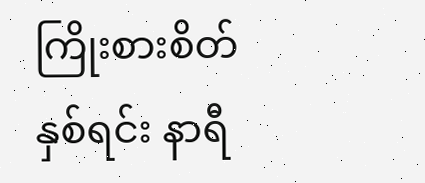ကြိုးစားစိတ်နှစ်ရင်း နာရီ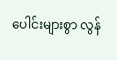ပေါင်းများစွာ လွန်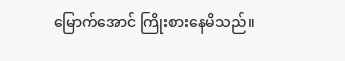မြောက်အောင် ကြိုးစားနေမိသည်။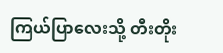ကြယ်ပြာလေးသို့ တီးတိုး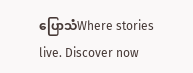ပြောသံWhere stories live. Discover now